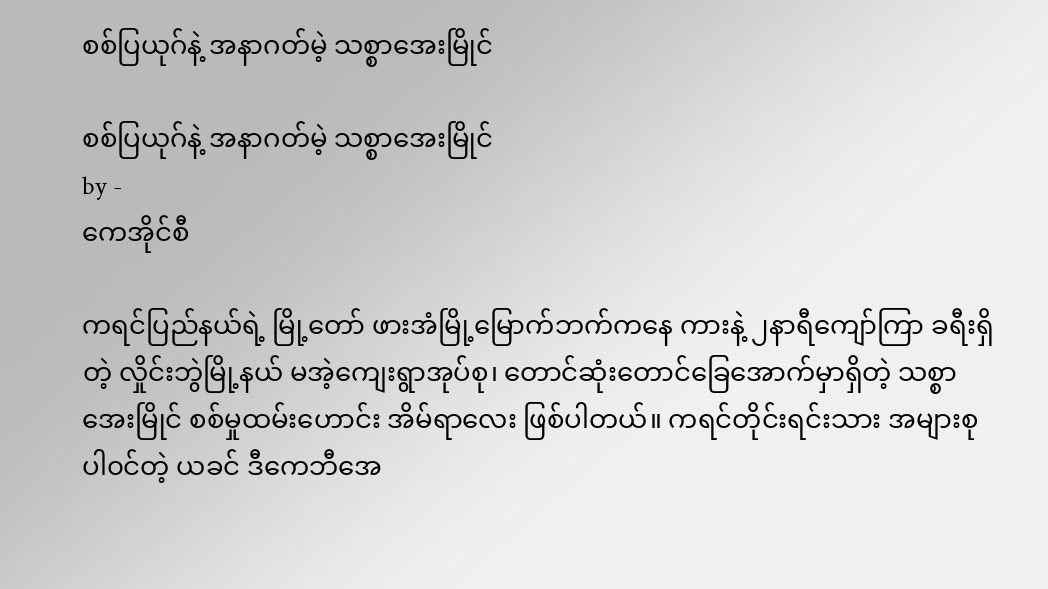စစ်ပြယုဂ်နဲ့ အနာဂတ်မဲ့ သစ္စာအေးမြိုင်

စစ်ပြယုဂ်နဲ့ အနာဂတ်မဲ့ သစ္စာအေးမြိုင်
by -
ကေအိုင်စီ

ကရင်ပြည်နယ်ရဲ့ မြို့တော် ဖားအံမြို့မြောက်ဘက်ကနေ ကားနဲ့ ၂နာရီကျော်ကြာ ခရီးရှိတဲ့ လှိုင်းဘွဲမြို့နယ် မအဲ့ကျေးရွာအုပ်စု၊ တောင်ဆုံးတောင်ခြေအောက်မှာရှိတဲ့ သစ္စာအေးမြိုင် စစ်မှုထမ်းဟောင်း အိမ်ရာလေး ဖြစ်ပါတယ်။ ကရင်တိုင်းရင်းသား အများစု ပါ၀င်တဲ့ ယခင် ဒီကေဘီအေ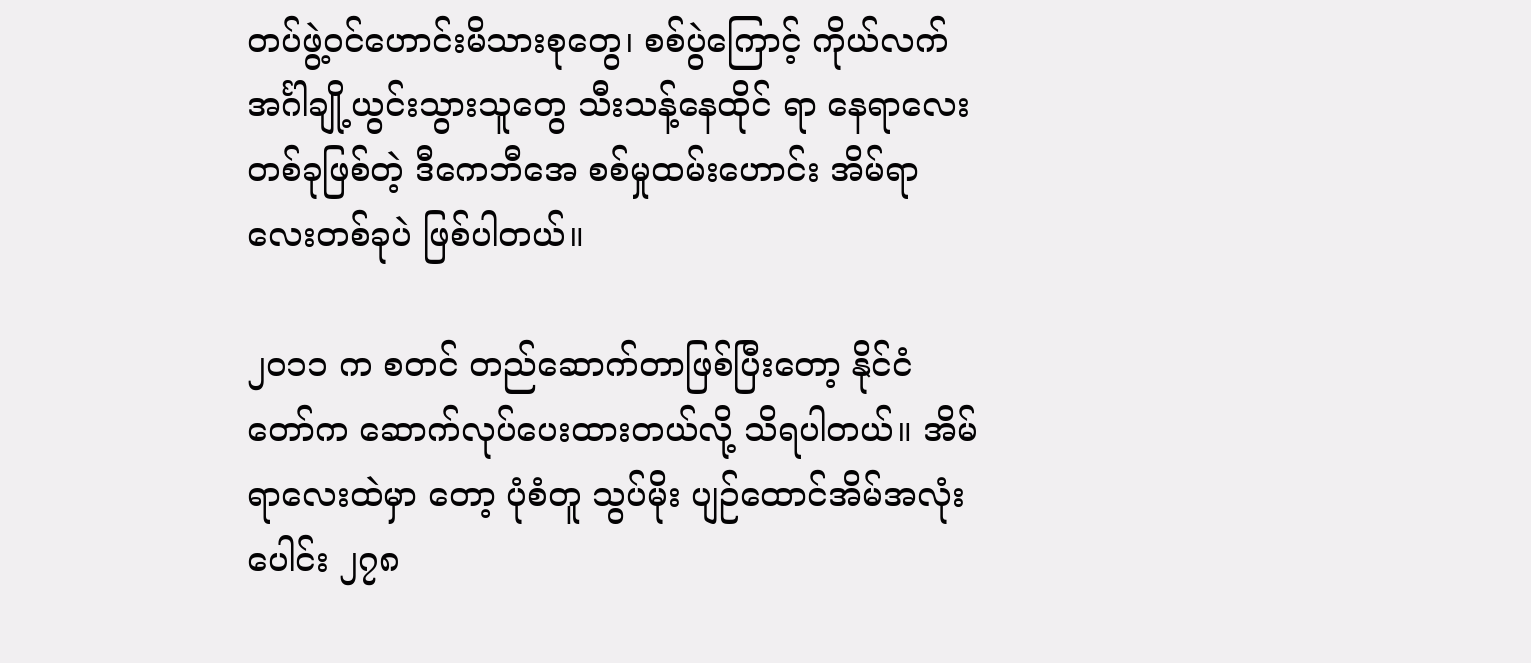တပ်ဖွဲ့ဝင်ဟောင်းမိသားစုတွေ၊ စစ်ပွဲကြောင့် ကိုယ်လက်အင်္ဂါချို့ယွင်းသွားသူတွေ သီးသန့်နေထိုင် ရာ နေရာလေးတစ်ခုဖြစ်တဲ့ ဒီကေဘီအေ စစ်မှုထမ်းဟောင်း အိမ်ရာလေးတစ်ခုပဲ ဖြစ်ပါတယ်။

၂၀၁၁ က စတင် တည်ဆောက်တာဖြစ်ပြီးတော့ နိုင်ငံတော်က ဆောက်လုပ်ပေးထားတယ်လို့ သိရပါတယ်။ အိမ်ရာလေးထဲမှာ တော့ ပုံစံတူ သွပ်မိုး ပျဉ်ထောင်အိမ်အလုံးပေါင်း ၂၇၈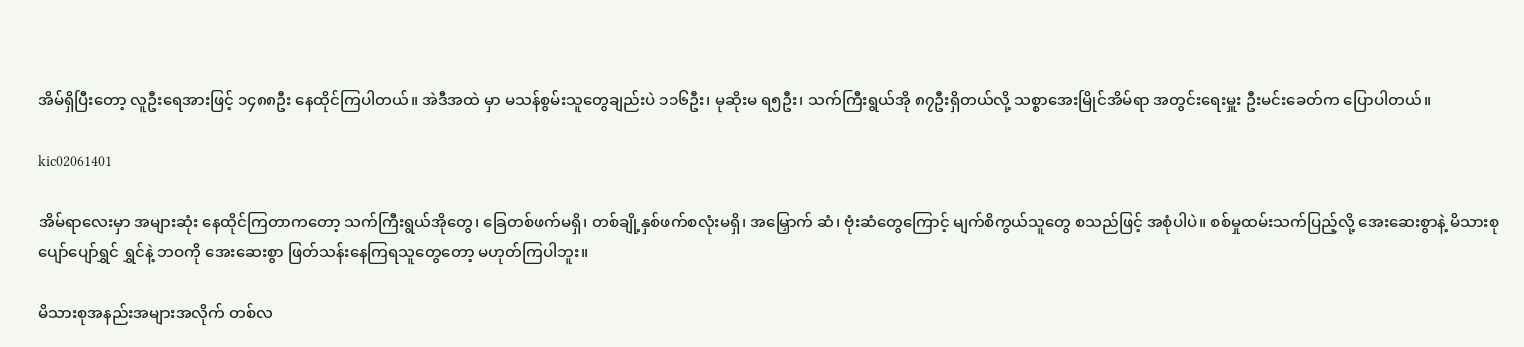အိမ်ရှိပြီးတော့ လူဦးရေအားဖြင့် ၁၄၈၈ဦး နေထိုင်ကြပါတယ်။ အဲဒီအထဲ မှာ မသန်စွမ်းသူတွေချည်းပဲ ၁၁၆ဦး၊ မုဆိုးမ ရ၅ဦး၊ သက်ကြီးရွယ်အို ၈၇ဦးရှိတယ်လို့ သစ္စာအေးမြိုင်အိမ်ရာ အတွင်းရေးမှူး ဦးမင်းခေတ်က ပြောပါတယ်။

kic02061401

အိမ်ရာလေးမှာ အများဆုံး နေထိုင်ကြတာကတော့ သက်ကြီးရွယ်အိုတွေ၊ ခြေတစ်ဖက်မရှိ၊ တစ်ချို့နှစ်ဖက်စလုံးမရှိ၊ အမြှောက် ဆံ၊ ဗုံးဆံတွေကြောင့် မျက်စိကွယ်သူတွေ စသည်ဖြင့် အစုံပါပဲ။ စစ်မှုထမ်းသက်ပြည့်လို့ အေးဆေးစွာနဲ့ မိသားစုပျော်ပျော်ရွှင် ရွှင်နဲ့ ဘဝကို အေးဆေးစွာ ဖြတ်သန်းနေကြရသူတွေတော့ မဟုတ်ကြပါဘူး။

မိသားစုအနည်းအများအလိုက် တစ်လ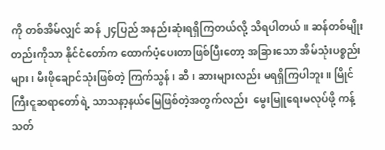ကို တစ်အိမ်လျှင် ဆန် ၂၄ပြည် အနည်းဆုံးရရှိကြတယ်လို့ သိရပါတယ်။ ဆန်တစ်မျိုး တည်းကိုသာ နိုင်ငံတော်က ထောက်ပံ့ပေးတာဖြစ်ပြီးတော့ အခြားသော အိမ်သုံးပစ္စည်းများ၊ မီးဖိုချောင်သုံးဖြစ်တဲ့ ကြက်သွန်၊ ဆီ၊ ဆားများလည်း မရရှိကြပါဘူး။ မြိုင်ကြီးငူဆရာတော်ရဲ့ သာသနာ့နယ်မြေဖြစ်တဲ့အတွက်လည်း  မွေးမြူရေးမလုပ်ဖို့ ကန့် သတ်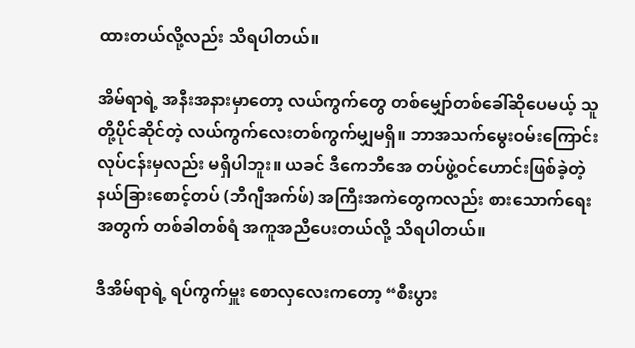ထားတယ်လို့လည်း သိရပါတယ်။

အိမ်ရာရဲ့ အနီးအနားမှာတော့ လယ်ကွက်တွေ တစ်မျှော်တစ်ခေါ်ဆိုပေမယ့် သူတို့ပိုင်ဆိုင်တဲ့ လယ်ကွက်လေးတစ်ကွက်မျှမရှိ။ ဘာအသက်မွေးဝမ်းကြောင်း လုပ်ငန်းမှလည်း မရှိပါဘူး။ ယခင် ဒီကေဘီအေ တပ်ဖွဲ့ဝင်ဟောင်းဖြစ်ခဲ့တဲ့ နယ်ခြားစောင့်တပ် (ဘီဂျီအက်ဖ်) အကြီးအကဲတွေကလည်း စားသောက်ရေးအတွက် တစ်ခါတစ်ရံ အကူအညီပေးတယ်လို့ သိရပါတယ်။

ဒီအိမ်ရာရဲ့ ရပ်ကွက်မှူး စောလှလေးကတော့ “စီးပွား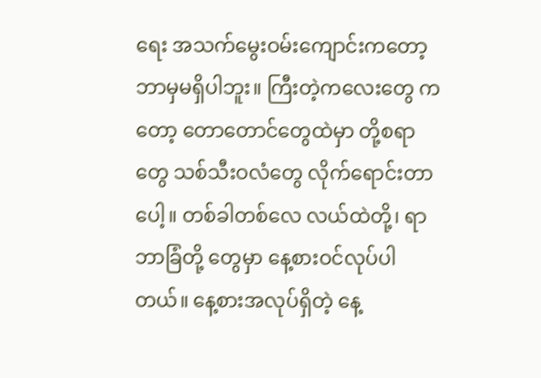ရေး အသက်မွေးဝမ်းကျောင်းကတော့ ဘာမှမရှိပါဘူး။ ကြီးတဲ့ကလေးတွေ ကတော့ တောတောင်တွေထဲမှာ တို့စရာတွေ သစ်သီးဝလံတွေ လိုက်ရောင်းတာပေါ့။ တစ်ခါတစ်လေ လယ်ထဲတို့၊ ရာဘာခြံတို့ တွေမှာ နေ့စားဝင်လုပ်ပါတယ်။ နေ့စားအလုပ်ရှိတဲ့ နေ့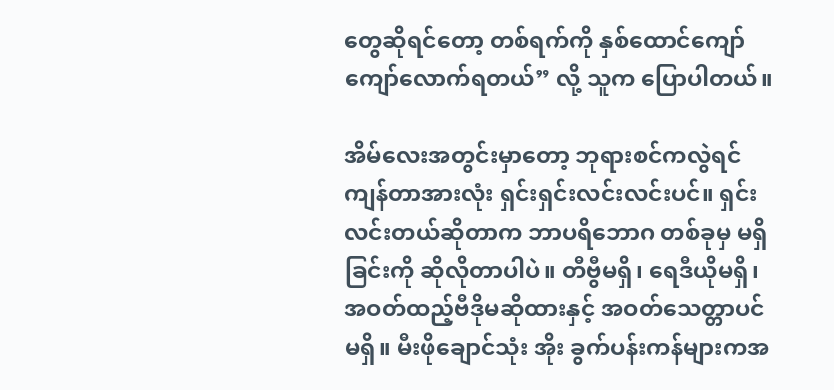တွေဆိုရင်တော့ တစ်ရက်ကို နှစ်ထောင်ကျော်ကျော်လောက်ရတယ်” လို့ သူက ပြောပါတယ်။

အိမ်လေးအတွင်းမှာတော့ ဘုရားစင်ကလွဲရင် ကျန်တာအားလုံး ရှင်းရှင်းလင်းလင်းပင်။ ရှင်းလင်းတယ်ဆိုတာက ဘာပရိဘောဂ တစ်ခုမှ မရှိခြင်းကို ဆိုလိုတာပါပဲ။ တီဗွီမရှိ၊ ရေဒီယိုမရှိ၊ အဝတ်ထည့်ဗီဒိုမဆိုထားနှင့် အဝတ်သေတ္တာပင်မရှိ။ မီးဖိုချောင်သုံး အိုး ခွက်ပန်းကန်များကအ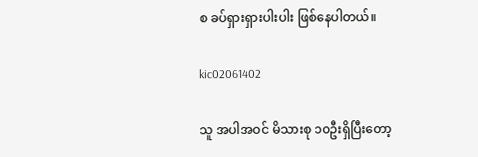စ ခပ်ရှားရှားပါးပါး ဖြစ်နေပါတယ်။

kic02061402

သူ အပါအဝင် မိသားစု ၁၀ဦးရှိပြီးတော့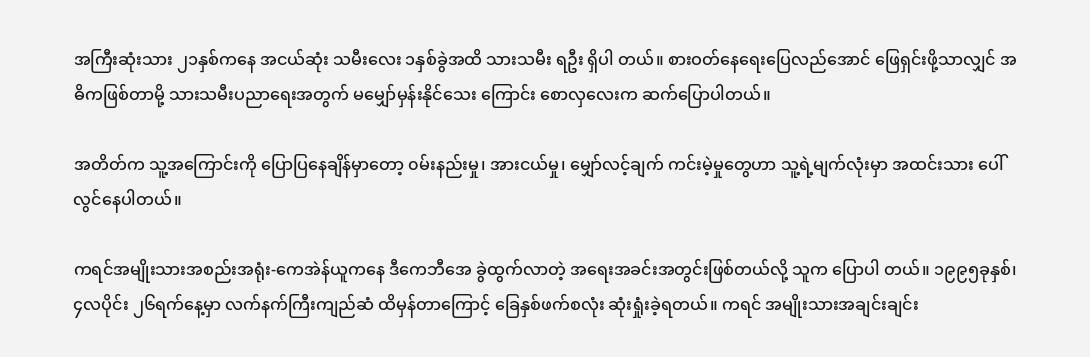အကြီးဆုံးသား ၂၁နှစ်ကနေ အငယ်ဆုံး သမီးလေး ၁နှစ်ခွဲအထိ သားသမီး ရဦး ရှိပါ တယ်။ စားဝတ်နေရေးပြေလည်အောင် ဖြေရှင်းဖို့သာလျှင် အဓိကဖြစ်တာမို့ သားသမီးပညာရေးအတွက် မမျှော်မှန်းနိုင်သေး ကြောင်း စောလှလေးက ဆက်ပြောပါတယ်။

အတိတ်က သူ့အကြောင်းကို ပြောပြနေချိန်မှာတော့ ၀မ်းနည်းမှု၊ အားငယ်မှု၊ မျှော်လင့်ချက် ကင်းမဲ့မှုတွေဟာ သူ့ရဲ့မျက်လုံးမှာ အထင်းသား ပေါ်လွင်နေပါတယ်။

ကရင်အမျိုးသားအစည်းအရုံး-ကေအဲန်ယူကနေ ဒီကေဘီအေ ခွဲထွက်လာတဲ့ အရေးအခင်းအတွင်းဖြစ်တယ်လို့ သူက ပြောပါ တယ်။ ၁၉၉၅ခုနှစ်၊ ၄လပိုင်း ၂၆ရက်နေ့မှာ လက်နက်ကြီးကျည်ဆံ ထိမှန်တာကြောင့် ခြေနှစ်ဖက်စလုံး ဆုံးရှုံးခဲ့ရတယ်။ ကရင် အမျိုးသားအချင်းချင်း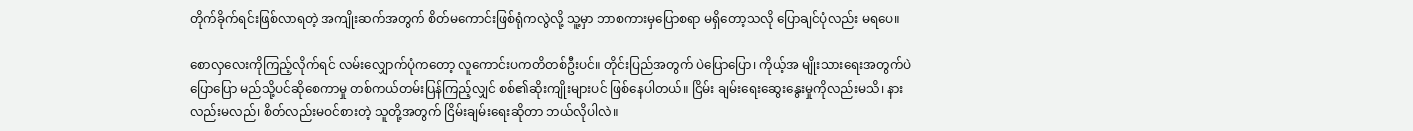တိုက်ခိုက်ရင်းဖြစ်လာရတဲ့ အကျိုးဆက်အတွက် စိတ်မကောင်းဖြစ်ရုံကလွဲလို့ သူ့မှာ ဘာစကားမှပြောစရာ မရှိတော့သလို ပြောချင်ပုံလည်း မရပေ။

စောလှလေးကိုကြည့်လိုက်ရင် လမ်းလျှောက်ပုံကတော့ လူကောင်းပကတိတစ်ဦးပင်။ တိုင်းပြည်အတွက် ပဲပြောပြော၊ ကိုယ့်အ မျိုးသားရေးအတွက်ပဲပြောပြော မည်သို့ပင်ဆိုစေကာမှု တစ်ကယ်တမ်းပြန်ကြည့်လျှင် စစ်၏ဆိုးကျိုးများပင် ဖြစ်နေပါတယ်။ ငြိမ်း ချမ်းရေးဆွေးနွေးမှုကိုလည်းမသိ၊ နားလည်းမလည်၊ စိတ်လည်းမဝင်စားတဲ့ သူတို့အတွက် ငြိမ်းချမ်းရေးဆိုတာ ဘယ်လိုပါလဲ။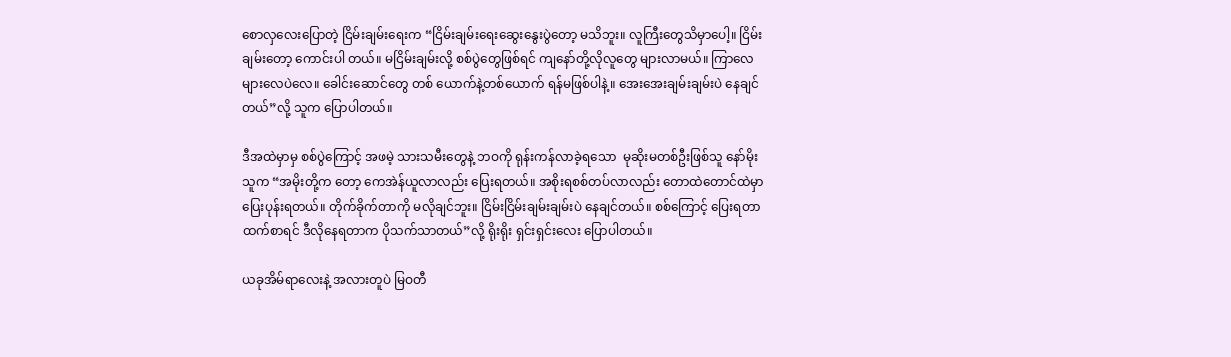စောလှလေးပြောတဲ့ ငြိမ်းချမ်းရေးက “ငြိမ်းချမ်းရေးဆွေးနွေးပွဲတော့ မသိဘူး။ လူကြီးတွေသိမှာပေါ့။ ငြိမ်းချမ်းတော့ ကောင်းပါ တယ်။ မငြိမ်းချမ်းလို့ စစ်ပွဲတွေဖြစ်ရင် ကျနော်တို့လိုလူတွေ များလာမယ်။ ကြာလေများလေပဲလေ။ ခေါင်းဆောင်တွေ တစ် ယောက်နဲ့တစ်ယောက် ရန်မဖြစ်ပါနဲ့။ အေးအေးချမ်းချမ်းပဲ နေချင်တယ်”လို့ သူက ပြောပါတယ်။

ဒီအထဲမှာမှ စစ်ပွဲကြောင့် အဖမဲ့ သားသမီးတွေနဲ့ ဘဝကို ရုန်းကန်လာခဲ့ရသော  မုဆိုးမတစ်ဦးဖြစ်သူ နော်မိုးသူက “အမိုးတို့က တော့ ကေအဲန်ယူလာလည်း ပြေးရတယ်။ အစိုးရစစ်တပ်လာလည်း တောထဲတောင်ထဲမှာ ပြေးပုန်းရတယ်။ တိုက်ခိုက်တာကို မလိုချင်ဘူး။ ငြိမ်းငြိမ်းချမ်းချမ်းပဲ နေချင်တယ်။ စစ်ကြောင့် ပြေးရတာထက်စာရင် ဒီလိုနေရတာက ပိုသက်သာတယ်”လို့ ရိုးရိုး ရှင်းရှင်းလေး ပြောပါတယ်။

ယခုအိမ်ရာလေးနဲ့ အလားတူပဲ မြဝတီ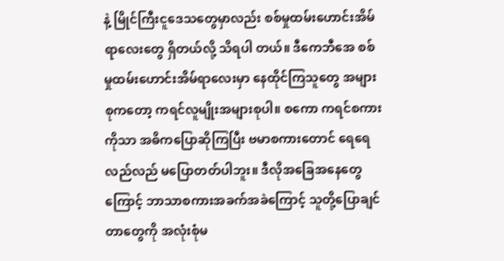နဲ့ မြိုင်ကြီးငူဒေသတွေမှာလည်း စစ်မှုထမ်းဟောင်းအိမ်ရာလေးတွေ ရှိတယ်လို့ သိရပါ တယ်။ ဒီကေဘီအေ စစ်မှုထမ်းဟောင်းအိမ်ရာလေးမှာ နေထိုင်ကြသူတွေ အများစုကတော့ ကရင်လူမျိုးအများစုပါ။ စကော ကရင်စကားကိုသာ အဓိကပြောဆိုကြပြီး ဗမာစကားတောင် ရေရေလည်လည် မပြောတတ်ပါဘူး။ ဒီလိုအခြေအနေတွေကြောင့် ဘာသာစကားအခက်အခဲကြောင့် သူတို့ပြောချင်တာတွေကို အလုံးစုံမ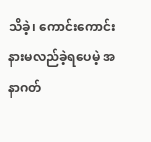သိခဲ့၊ ကောင်းကောင်း နားမလည်ခဲ့ရပေမဲ့ အနာဂတ်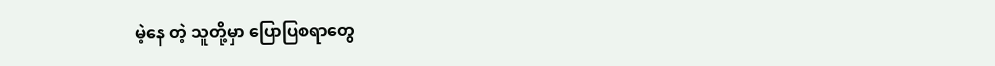မဲ့နေ တဲ့ သူတို့မှာ ပြောပြစရာတွေ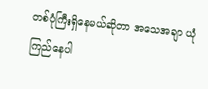တစ်ပုံကြီးရှိနေမယ်ဆိုတာ အသေအချာ ယုံကြည်နေပါ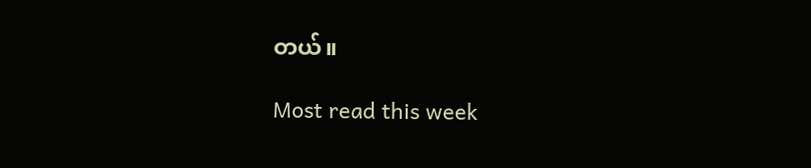တယ်။

Most read this week